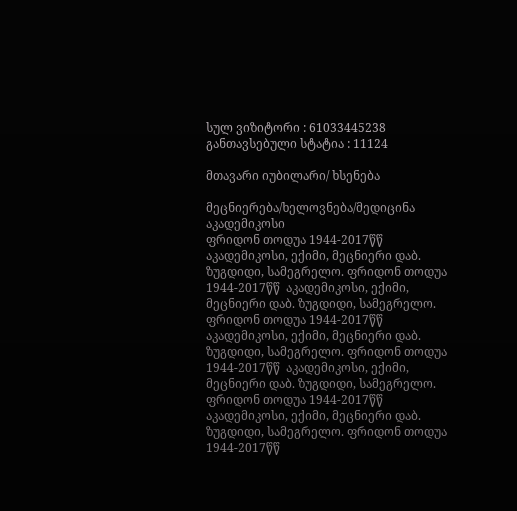სულ ვიზიტორი : 61033445238
განთავსებული სტატია : 11124

მთავარი იუბილარი/ ხსენება

მეცნიერება/ხელოვნება/მედიცინა
აკადემიკოსი
ფრიდონ თოდუა 1944-2017წწ  აკადემიკოსი, ექიმი, მეცნიერი დაბ. ზუგდიდი, სამეგრელო. ფრიდონ თოდუა 1944-2017წწ  აკადემიკოსი, ექიმი, მეცნიერი დაბ. ზუგდიდი, სამეგრელო. ფრიდონ თოდუა 1944-2017წწ  აკადემიკოსი, ექიმი, მეცნიერი დაბ. ზუგდიდი, სამეგრელო. ფრიდონ თოდუა 1944-2017წწ  აკადემიკოსი, ექიმი, მეცნიერი დაბ. ზუგდიდი, სამეგრელო. ფრიდონ თოდუა 1944-2017წწ  აკადემიკოსი, ექიმი, მეცნიერი დაბ. ზუგდიდი, სამეგრელო. ფრიდონ თოდუა 1944-2017წწ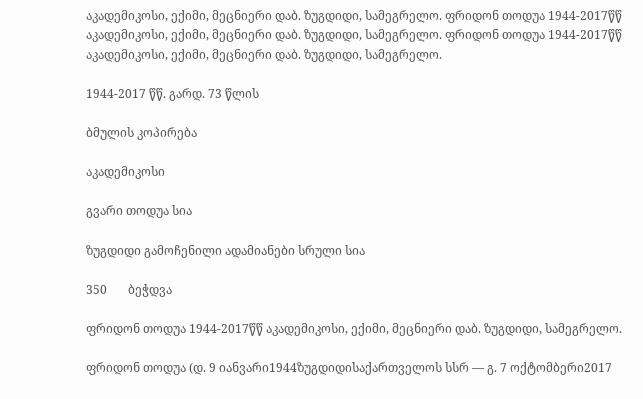აკადემიკოსი, ექიმი, მეცნიერი დაბ. ზუგდიდი, სამეგრელო. ფრიდონ თოდუა 1944-2017წწ  აკადემიკოსი, ექიმი, მეცნიერი დაბ. ზუგდიდი, სამეგრელო. ფრიდონ თოდუა 1944-2017წწ  აკადემიკოსი, ექიმი, მეცნიერი დაბ. ზუგდიდი, სამეგრელო.

1944-2017 წწ. გარდ. 73 წლის

ბმულის კოპირება

აკადემიკოსი

გვარი თოდუა სია

ზუგდიდი გამოჩენილი ადამიანები სრული სია

350       ბეჭდვა

ფრიდონ თოდუა 1944-2017წწ აკადემიკოსი, ექიმი, მეცნიერი დაბ. ზუგდიდი, სამეგრელო.

ფრიდონ თოდუა (დ. 9 იანვარი1944ზუგდიდისაქართველოს სსრ — გ. 7 ოქტომბერი2017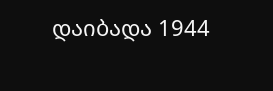დაიბადა 1944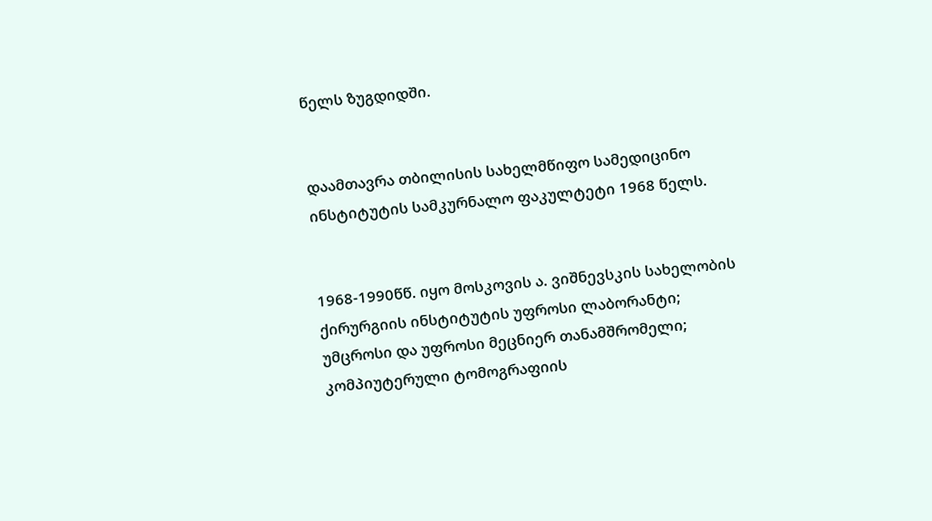წელს ზუგდიდში.


დაამთავრა თბილისის სახელმწიფო სამედიცინო ინსტიტუტის სამკურნალო ფაკულტეტი 1968 წელს.


1968-1990წწ. იყო მოსკოვის ა. ვიშნევსკის სახელობის ქირურგიის ინსტიტუტის უფროსი ლაბორანტი; უმცროსი და უფროსი მეცნიერ თანამშრომელი; კომპიუტერული ტომოგრაფიის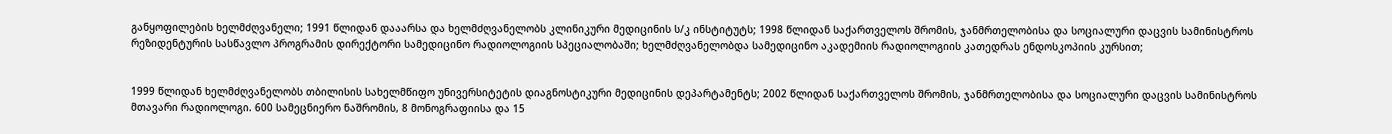განყოფილების ხელმძღვანელი; 1991 წლიდან დააარსა და ხელმძღვანელობს კლინიკური მედიცინის ს/კ ინსტიტუტს; 1998 წლიდან საქართველოს შრომის, ჯანმრთელობისა და სოციალური დაცვის სამინისტროს რეზიდენტურის სასწავლო პროგრამის დირექტორი სამედიცინო რადიოლოგიის სპეციალობაში; ხელმძღვანელობდა სამედიცინო აკადემიის რადიოლოგიის კათედრას ენდოსკოპიის კურსით;


1999 წლიდან ხელმძღვანელობს თბილისის სახელმწიფო უნივერსიტეტის დიაგნოსტიკური მედიცინის დეპარტამენტს; 2002 წლიდან საქართველოს შრომის, ჯანმრთელობისა და სოციალური დაცვის სამინისტროს მთავარი რადიოლოგი. 600 სამეცნიერო ნაშრომის, 8 მონოგრაფიისა და 15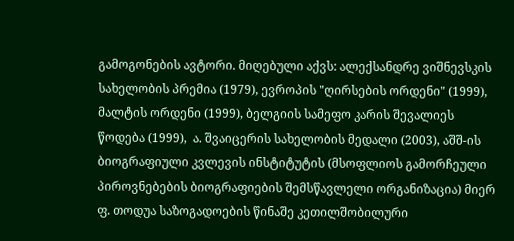გამოგონების ავტორი. მიღებული აქვს: ალექსანდრე ვიშნევსკის სახელობის პრემია (1979), ევროპის "ღირსების ორდენი" (1999), მალტის ორდენი (1999), ბელგიის სამეფო კარის შევალიეს წოდება (1999),  ა. შვაიცერის სახელობის მედალი (2003), აშშ-ის ბიოგრაფიული კვლევის ინსტიტუტის (მსოფლიოს გამორჩეული პიროვნებების ბიოგრაფიების შემსწავლელი ორგანიზაცია) მიერ ფ. თოდუა საზოგადოების წინაშე კეთილშობილური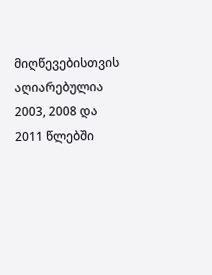მიღწევებისთვის აღიარებულია 2003, 2008 და 2011 წლებში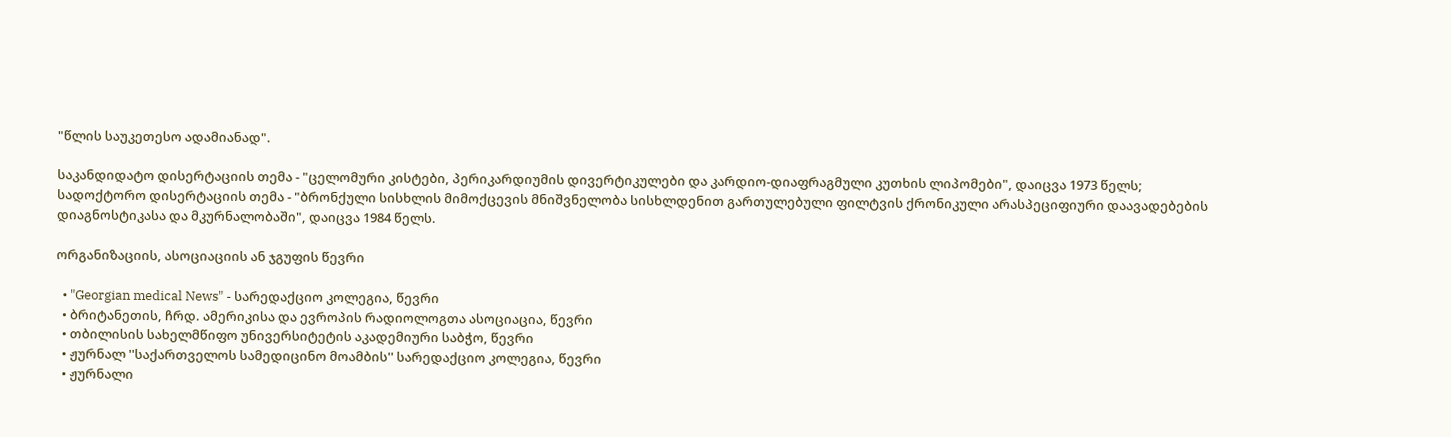"წლის საუკეთესო ადამიანად".

საკანდიდატო დისერტაციის თემა - "ცელომური კისტები, პერიკარდიუმის დივერტიკულები და კარდიო-დიაფრაგმული კუთხის ლიპომები", დაიცვა 1973 წელს; სადოქტორო დისერტაციის თემა - "ბრონქული სისხლის მიმოქცევის მნიშვნელობა სისხლდენით გართულებული ფილტვის ქრონიკული არასპეციფიური დაავადებების დიაგნოსტიკასა და მკურნალობაში", დაიცვა 1984 წელს.

ორგანიზაციის, ასოციაციის ან ჯგუფის წევრი

  • "Georgian medical News" - სარედაქციო კოლეგია, წევრი
  • ბრიტანეთის, ჩრდ. ამერიკისა და ევროპის რადიოლოგთა ასოციაცია, წევრი
  • თბილისის სახელმწიფო უნივერსიტეტის აკადემიური საბჭო, წევრი
  • ჟურნალ ''საქართველოს სამედიცინო მოამბის'' სარედაქციო კოლეგია, წევრი
  • ჟურნალი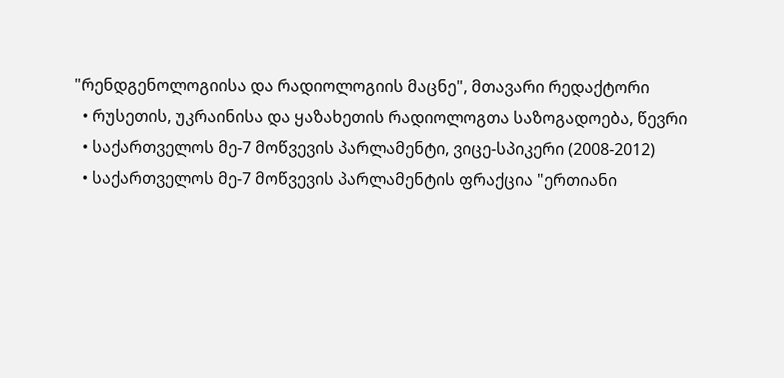"რენდგენოლოგიისა და რადიოლოგიის მაცნე", მთავარი რედაქტორი
  • რუსეთის, უკრაინისა და ყაზახეთის რადიოლოგთა საზოგადოება, წევრი
  • საქართველოს მე-7 მოწვევის პარლამენტი, ვიცე-სპიკერი (2008-2012)
  • საქართველოს მე-7 მოწვევის პარლამენტის ფრაქცია "ერთიანი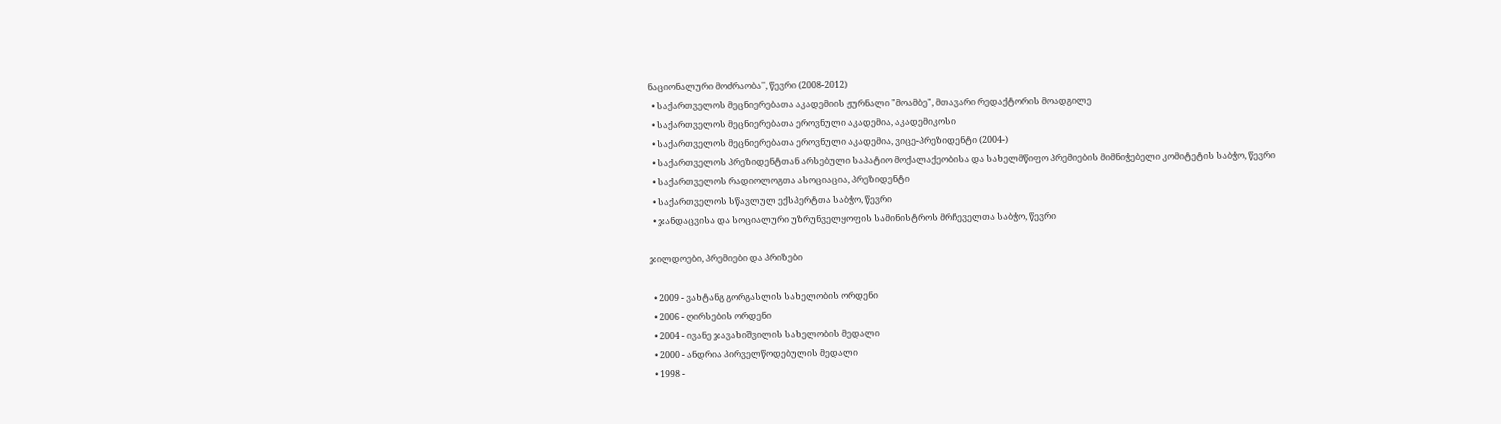ნაციონალური მოძრაობა'', წევრი (2008-2012)
  • საქართველოს მეცნიერებათა აკადემიის ჟურნალი "მოამბე", მთავარი რედაქტორის მოადგილე
  • საქართველოს მეცნიერებათა ეროვნული აკადემია, აკადემიკოსი
  • საქართველოს მეცნიერებათა ეროვნული აკადემია, ვიცე-პრეზიდენტი (2004-)
  • საქართველოს პრეზიდენტთან არსებული საპატიო მოქალაქეობისა და სახელმწიფო პრემიების მიმნიჭებელი კომიტეტის საბჭო, წევრი
  • საქართველოს რადიოლოგთა ასოციაცია, პრეზიდენტი
  • საქართველოს სწავლულ ექსპერტთა საბჭო, წევრი
  • ჯანდაცვისა და სოციალური უზრუნველყოფის სამინისტროს მრჩეველთა საბჭო, წევრი

ჯილდოები, პრემიები და პრიზები

  • 2009 - ვახტანგ გორგასლის სახელობის ორდენი
  • 2006 - ღირსების ორდენი
  • 2004 - ივანე ჯავახიშვილის სახელობის მედალი
  • 2000 - ანდრია პირველწოდებულის მედალი
  • 1998 -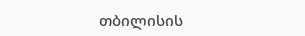თბილისის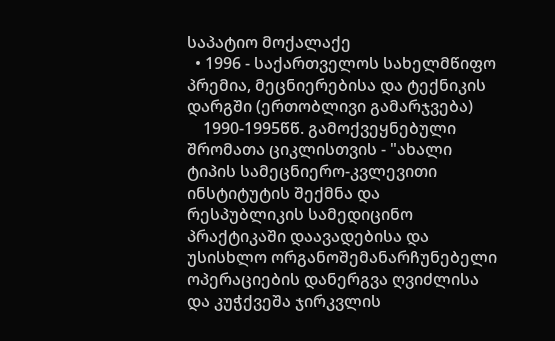საპატიო მოქალაქე
  • 1996 - საქართველოს სახელმწიფო პრემია, მეცნიერებისა და ტექნიკის დარგში (ერთობლივი გამარჯვება)
    1990-1995წწ. გამოქვეყნებული შრომათა ციკლისთვის - "ახალი ტიპის სამეცნიერო-კვლევითი ინსტიტუტის შექმნა და რესპუბლიკის სამედიცინო პრაქტიკაში დაავადებისა და უსისხლო ორგანოშემანარჩუნებელი ოპერაციების დანერგვა ღვიძლისა და კუჭქვეშა ჯირკვლის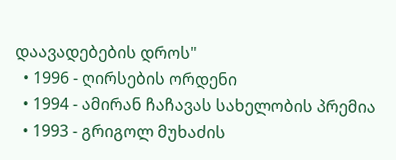დაავადებების დროს"
  • 1996 - ღირსების ორდენი
  • 1994 - ამირან ჩაჩავას სახელობის პრემია
  • 1993 - გრიგოლ მუხაძის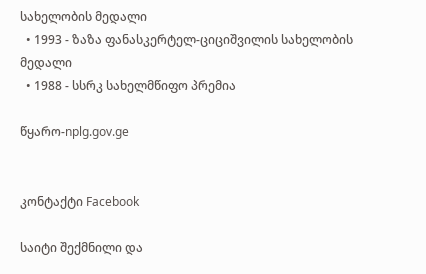სახელობის მედალი
  • 1993 - ზაზა ფანასკერტელ-ციციშვილის სახელობის მედალი
  • 1988 - სსრკ სახელმწიფო პრემია

წყარო-nplg.gov.ge


კონტაქტი Facebook

საიტი შექმნილი და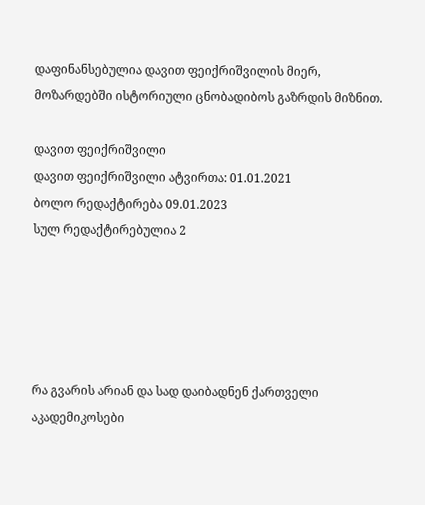დაფინანსებულია დავით ფეიქრიშვილის მიერ, მოზარდებში ისტორიული ცნობადიბოს გაზრდის მიზნით.

დავით ფეიქრიშვილი
დავით ფეიქრიშვილი ატვირთა: 01.01.2021
ბოლო რედაქტირება 09.01.2023
სულ რედაქტირებულია 2





რა გვარის არიან და სად დაიბადნენ ქართველი აკადემიკოსები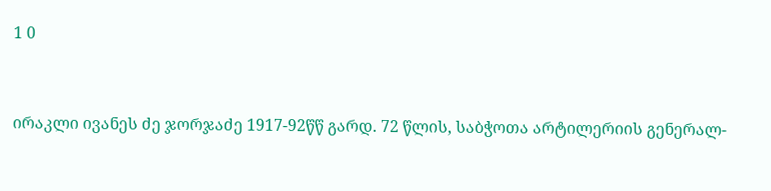1 0


ირაკლი ივანეს ძე ჯორჯაძე 1917-92წწ გარდ. 72 წლის, საბჭოთა არტილერიის გენერალ-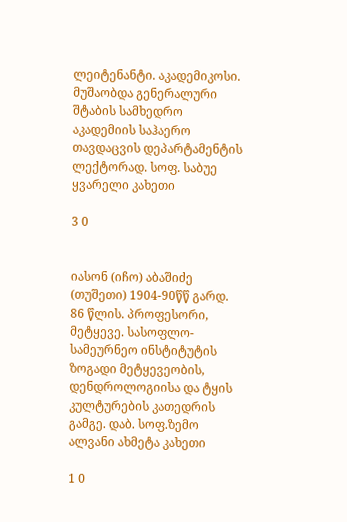ლეიტენანტი. აკადემიკოსი. მუშაობდა გენერალური შტაბის სამხედრო აკადემიის საჰაერო თავდაცვის დეპარტამენტის ლექტორად. სოფ. საბუე ყვარელი კახეთი

3 0


იასონ (იჩო) აბაშიძე (თუშეთი) 1904-90წწ გარდ. 86 წლის. პროფესორი, მეტყევე. სასოფლო-სამეურნეო ინსტიტუტის ზოგადი მეტყევეობის, დენდროლოგიისა და ტყის კულტურების კათედრის გამგე. დაბ. სოფ.ზემო ალვანი ახმეტა კახეთი

1 0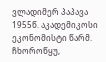ვლადიმერ პაპავა 1955წ. აკადემიკოსი ეკონომისტი წარმ. ჩხოროწყუ,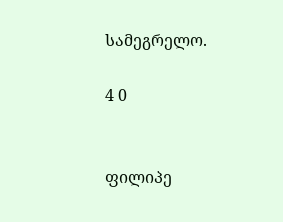სამეგრელო.

4 0


ფილიპე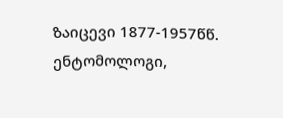ზაიცევი 1877-1957წწ. ენტომოლოგი,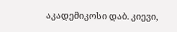აკადემიკოსი დაბ. კიევი,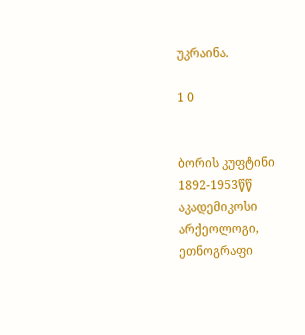უკრაინა.

1 0


ბორის კუფტინი 1892-1953წწ აკადემიკოსი არქეოლოგი, ეთნოგრაფი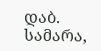დაბ. სამარა,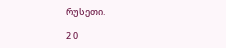რუსეთი.

2 0